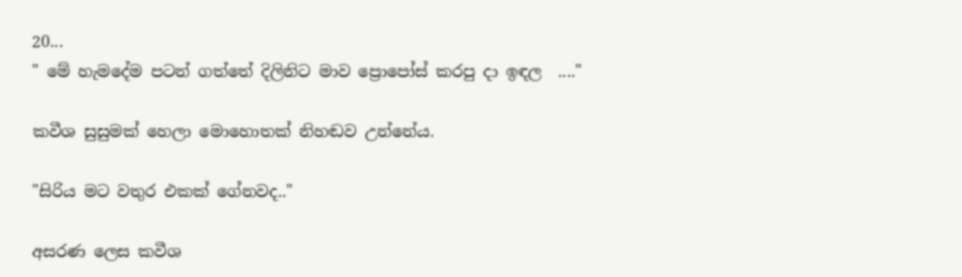20...
" මේ හැමදේම පටන් ගත්තේ දිලිනිට මාව ප්‍රොපෝස් කරපු දා ඉඳල  ...."

කවීශ සුසුමක් හෙලා මොහොතක් නිහඬව උන්නේය.

"සිරිය මට වතුර එකක් ගේනවද.."

අසරණ ලෙස කවීශ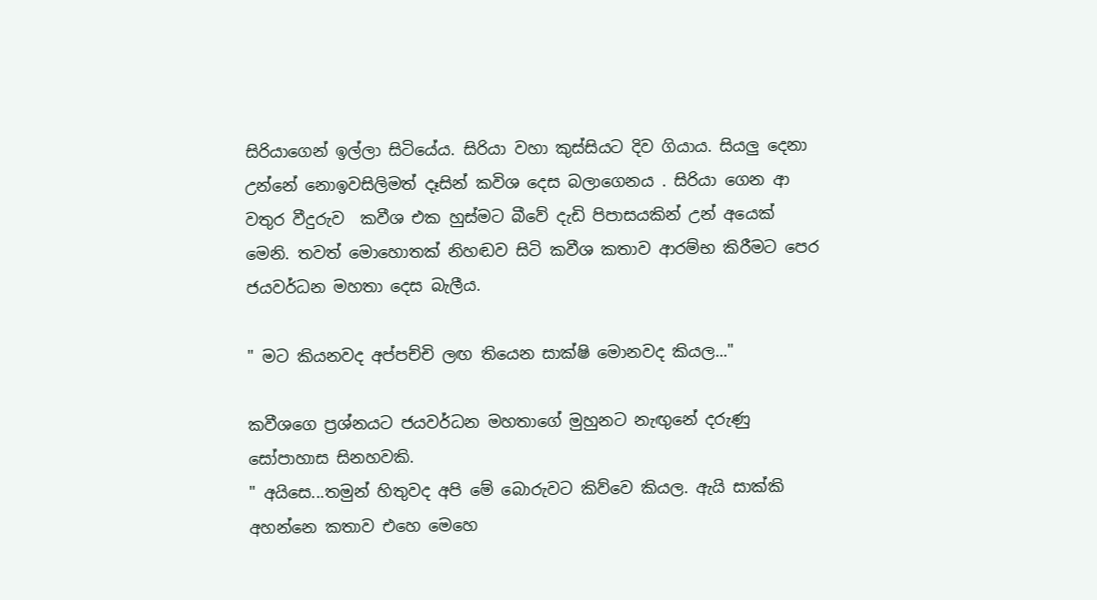සිරියාගෙන් ඉල්ලා සිටියේය. සිරියා වහා කුස්සියට දිව ගියාය. සියලු දෙනා උන්නේ නොඉවසිලිමත් දෑසින් කවිශ දෙස බලාගෙනය . සිරියා ගෙන ආ වතුර වීදුරුව  කවීශ එක හුස්මට බීවේ දැඩි පිපාසයකින් උන් අයෙක් මෙනි. තවත් මොහොතක් නිහඬව සිටි කවීශ කතාව ආරම්භ කිරීමට පෙර ජයවර්ධන මහතා දෙස බැලීය.

" මට කියනවද අප්පච්චි ලඟ තියෙන සාක්ෂි මොනවද කියල..."

කවීශගෙ ප්‍රශ්නයට ජයවර්ධන මහතාගේ මුහුනට නැඟුනේ දරුණු සෝපාහාස සිනහවකි.
" අයිසෙ...තමුන් හිතුවද අපි මේ බොරුවට කිව්වෙ කියල. ඇයි සාක්කි අහන්නෙ කතාව එහෙ මෙහෙ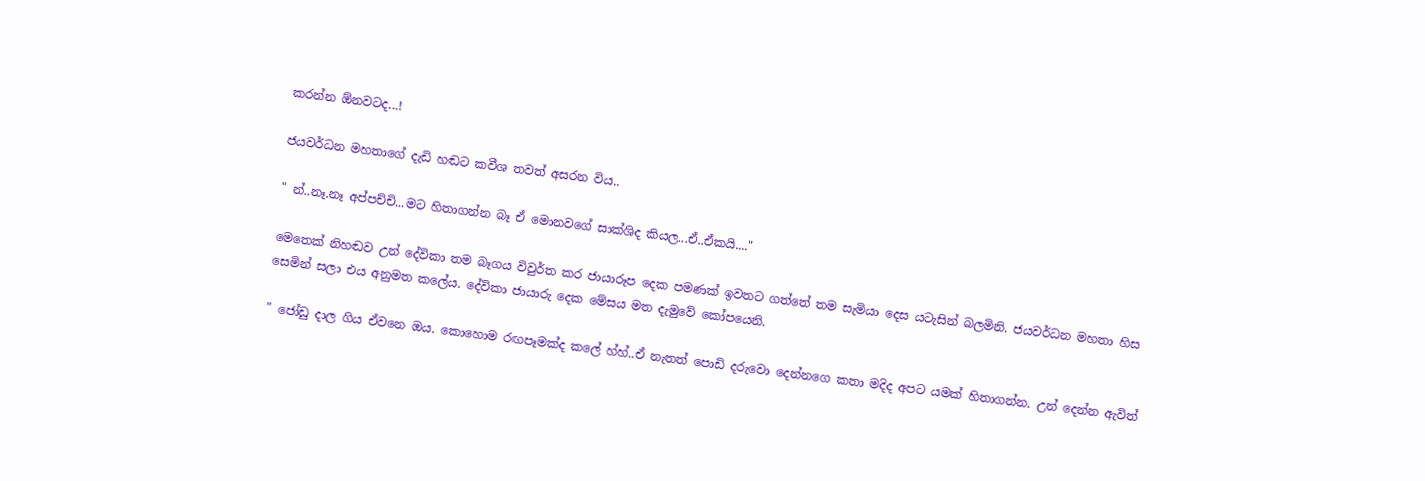කරන්න ඕනවටද...!

ජයවර්ධන මහතාගේ දැඩි හඬට කවීශ තවත් අසරන විය..

" න්..නෑ.නෑ අප්පච්චි...මට හිතාගන්න බෑ ඒ මොනවගේ සාක්ශිද කියල...ඒ..ඒකයි...."

මෙතෙක් නිහඬව උන් දේවිකා තම බෑගය විවුර්ත කර ජායාරූප දෙක පමණක් ඉවතට ගත්තේ තම සැමියා දෙස යටැසින් බලමිනි. ජයවර්ධන මහතා හිස සෙමින් සලා එය අනුමත කලේය. දේවිකා ජායාරු දෙක මේසය මත දැමුවේ කෝපයෙනි.

" ජෝඩු දාල ගිය ඒවනෙ ඔය. කොහොම රඟපෑමක්ද කලේ හ්හ්..ඒ නැතත් පොඩි දරුවො දෙන්නගෙ කතා මදිද අපට යමක් හිතාගන්න. උන් දෙන්න ඇවිත්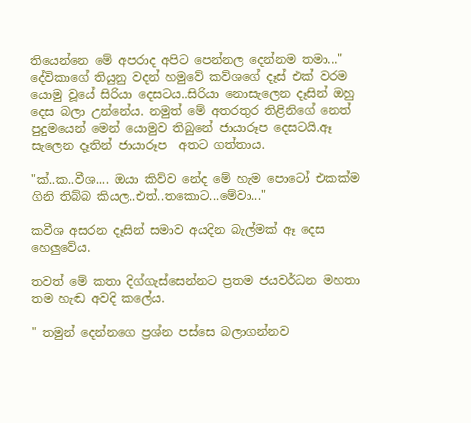තියෙන්නෙ මේ අපරාද අපිට පෙන්නල දෙන්නම තමා..."
දේවිකාගේ තියුනු වදන් හමුවේ කව්ශගේ දෑස් එක් වරම යොමු වූයේ සිරියා දෙසටය..සිරියා නොසැලෙන දෑසින් ඔහු දෙස බලා උන්නේය. නමුත් මේ අතරතුර තිළිනිගේ නෙත් පුදුමයෙන් මෙන් යොමුව තිබුනේ ජායාරූප දෙසටයි.ඈ සැලෙන දෑතින් ජායාරූප  අතට ගත්තාය.

"ක්..ක..වීශ.... ඔයා කිව්ව නේද මේ හැම පොටෝ එකක්ම ගිනි තිබ්බ කියල..එත්..තකොට...මේවා..."

කවීශ අසරන දෑසින් සමාව අයදින බැල්මක් ඈ දෙස හෙලුවේය.

තවත් මේ කතා දිග්ගැස්සෙන්නට ප්‍රතම ජයවර්ධන මහතා තම හැඬ අවදි කලේය.

" තමුන් දෙන්නගෙ ප්‍රශ්න පස්සෙ බලාගන්නව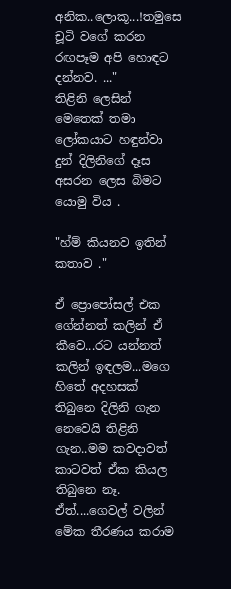අනික..ලොකූ...!තමුසෙ චූටි වගේ කරන රඟපෑම අපි හොඳට දන්නව. ..."
තිළිනි ලෙසින් මෙතෙක් තමා ලෝකයාට හඳුන්වා දුන් දිලිනිගේ දෑස අසරන ලෙස බිමට යොමු විය .

"හ්ම් කියනව ඉතින් කතාව ."

ඒ ප්‍රොපෝසල් එක ගේන්නත් කලින් ඒ කීවෙ...රට යන්නත් කලින් ඉඳලම...මගෙ හිතේ අදහසක් තිබුනෙ දිලිනි ගැන නෙවෙයි තිළිනි ගැන..මම කවදාවත් කාටවත් ඒක කියල තිබුනෙ නෑ.
ඒත්....ගෙවල් වලින් මේක තීරණය කරාම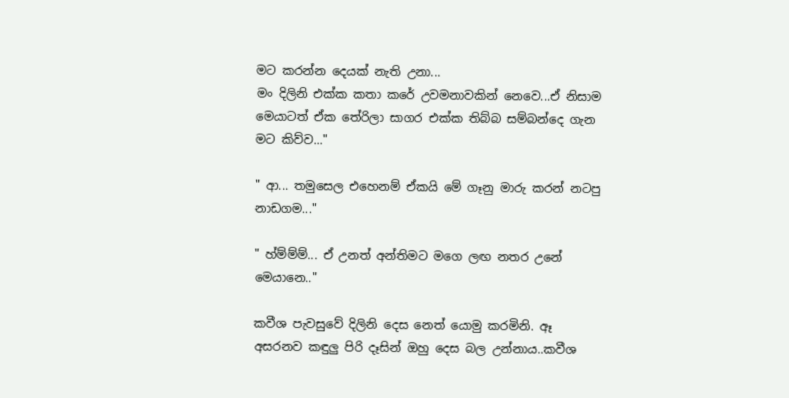මට කරන්න දෙයක් නැති උනා...
මං දිලිනි එක්ක කතා කරේ උවමනාවකින් නෙවෙ...ඒ නිසාම මෙයාටත් ඒක තේරිලා සාගර එක්ක තිබ්බ සම්බන්දෙ ගැන මට කිව්ව..."

" ආ... තමුසෙල එහෙනම් ඒකයි මේ ගෑනු මාරු කරන් නටපු නාඩගම..."

" හ්ම්ම්ම්... ඒ උනත් අන්තිමට මගෙ ලඟ නතර උනේ මෙයානෙ.."

කවීශ පැවසුවේ දිලිනි දෙස නෙත් යොමු කරමිනි. ඈ අසරනව කඳුලු පිරි දෑසින් ඔහු දෙස බල උන්නාය..කවීශ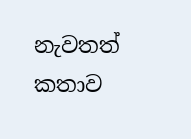නැවතත් කතාව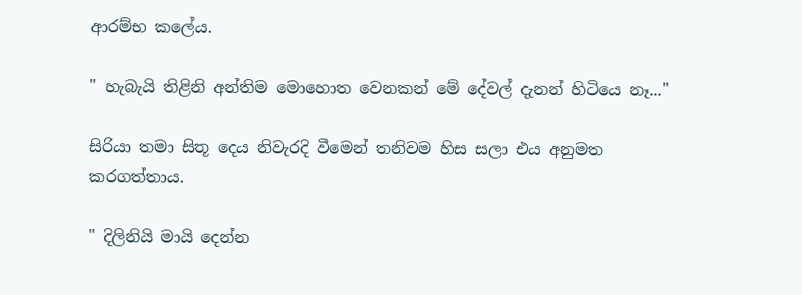ආරම්භ කලේය.

" හැබැයි තිළිනි අන්තිම මොහොත වෙනකන් මේ දේවල් දැනන් හිටියෙ නෑ..."

සිරියා තමා සිතූ දෙය නිවැරදි වීමෙන් තනිවම හිස සලා එය අනුමත කරගත්තාය.

" දිලිනියි මායි දෙන්න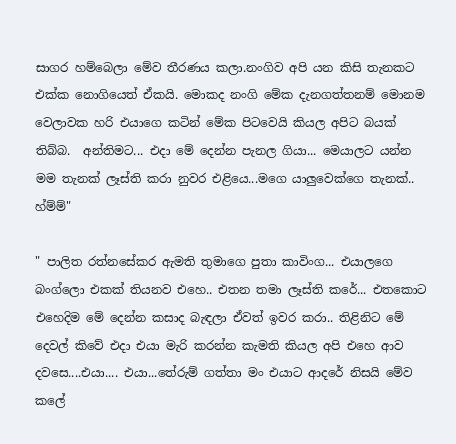සාගර හම්බෙලා මේව තීරණය කලා.නංගිව අපි යන කිසි තැනකට එක්ක නොගියෙත් ඒකයි. මොකද නංගි මේක දැනගත්තනම් මොනම වෙලාවක හරි එයාගෙ කටින් මේක පිටවෙයි කියල අපිට බයක් තිබ්බ.  අන්තිමට... එදා මේ දෙන්න පැනල ගියා... මෙයාලට යන්න මම තැනක් ලෑස්ති කරා නුවර එළියෙ...මගෙ යාලුවෙක්ගෙ තැනක්.. හ්ම්ම්"

" පාලිත රත්නසේකර ඇමති තුමාගෙ පුතා කාවිංග... එයාලගෙ බංග්ලො එකක් තියනව එහෙ.. එතන තමා ලෑස්ති කරේ... එතකොට එහෙදිම මේ දෙන්න කසාද බැඳලා ඒවත් ඉවර කරා.. තිළිනිට මේ දෙවල් කිවේ එදා එයා මැරි කරන්න කැමති කියල අපි එහෙ ආව දවසෙ....එයා.... එයා...තේරුම් ගත්තා මං එයාට ආදරේ නිසයි මේව කලේ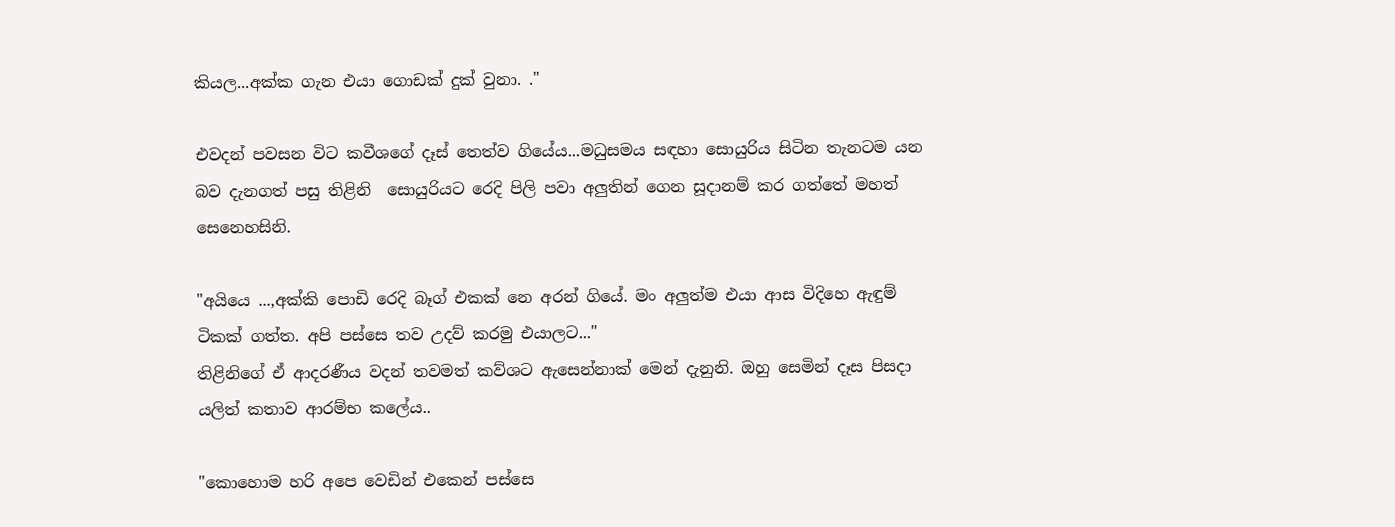කියල...අක්ක ගැන එයා ගොඩක් දුක් වුනා. ."

එවදන් පවසන විට කවීශගේ දෑස් තෙත්ව ගියේය...මධුසමය සඳහා සොයුරිය සිටින තැනටම යන බව දැනගත් පසු තිළිනි  සොයුරියට රෙදි පිලි පවා අලුතින් ගෙන සූදානම් කර ගත්තේ මහත් සෙනෙහසිනි.

"අයියෙ ...,අක්කි පොඩි රෙදි බෑග් එකක් නෙ අරන් ගියේ. මං අලුත්ම එයා ආස විදිහෙ ඇඳුම් ටිකක් ගත්ත. අපි පස්සෙ තව උදව් කරමු එයාලට..."
තිළිනිගේ ඒ ආදරණීය වදන් තවමත් කව්ශට ඇසෙන්නාක් මෙන් දැනුනි. ඔහු සෙමින් දෑස පිසදා යලිත් කතාව ආරම්භ කලේය..

"කොහොම හරි අපෙ වෙඩින් එකෙන් පස්සෙ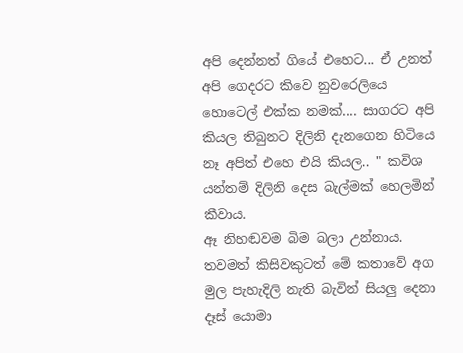අපි දෙන්නත් ගියේ එහෙට... ඒ උනත් අපි ගෙදරට කිවෙ නුවරෙලියෙ හොටෙල් එක්ක නමක්.... සාගරට අපි කියල තිබුනට දිලිනි දැනගෙන හිටියෙ නෑ අපිත් එහෙ එයි කියල.. " කවිශ යන්තම් දිලිනි දෙස බැල්මක් හෙලමින් කීවාය.
ඈ නිහඬවම බිම බලා උන්නාය. තවමත් කිසිවකුටත් මේ කතාවේ අග මුල පැහැදිලි නැති බැවින් සියලු දෙනා දෑස් යොමා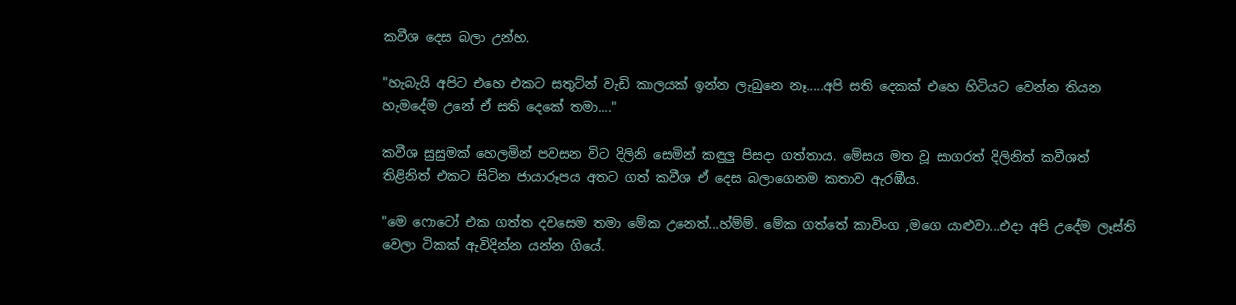කවීශ දෙස බලා උන්හ.

"හැබැයි අපිට එහෙ එකට සතුට්න් වැඩි කාලයක් ඉන්න ලැබුනෙ නෑ.....අපි සති දෙකක් එහෙ හිටියට වෙන්න තියන හැමදේම උනේ ඒ සති දෙකේ තමා...."

කවීශ සුසුමක් හෙලමින් පවසන විට දිලිනි සෙමින් කඳුලු පිසදා ගත්තාය. මේසය මත වූ සාගරත් දිලිනිත් කවීශත් තිළිනිත් එකට සිටින ජායාරූපය අතට ගත් කවීශ ඒ දෙස බලාගෙනම කතාව ඇරඹීය.

"මෙ ෆොටෝ එක ගත්ත දවසෙම තමා මේක උනෙත්...හ්ම්ම්. මේක ගත්තේ කාවිංග ,මගෙ යාළුවා...එදා අපි උදේම ලෑස්ති වෙලා ටිකක් ඇවිදින්න යන්න ගියේ.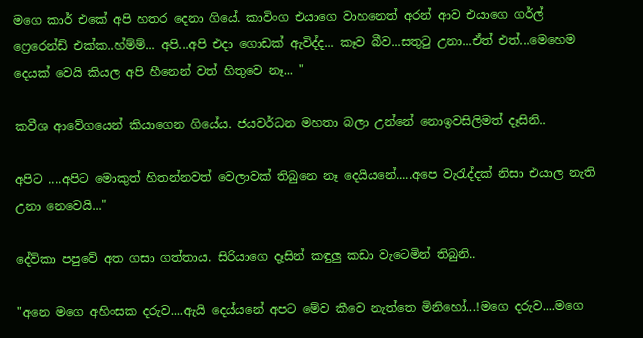මගෙ කාර් එකේ අපි හතර දෙනා ගියේ. කාවිංග එයාගෙ වාහනෙත් අරන් ආව එයාගෙ ගර්ල් ෆ්‍රෙරෙන්ඩ් එක්ක..හ්ම්ම්... අපි...අපි එදා ගොඩක් ඇවිද්ද... කෑව බීව...සතුටු උනා...ඒත් එත්...මෙහෙම දෙයක් වෙයි කියල අපි හීනෙන් වත් හිතුවෙ නෑ... "

කවීශ ආවේගයෙන් කියාගෙන ගියේය. ජයවර්ධන මහතා බලා උන්නේ නොඉවසිලිමත් දෑසිනි..

අපිට ....අපිට මොකුත් හිතන්නවත් වෙලාවක් තිබුනෙ නෑ දෙයියනේ.....අපෙ වැරැද්දක් නිසා එයාල නැති උනා නෙවෙයි..."

දේව්කා පපුවේ අත ගසා ගත්තාය. සිරියාගෙ දෑසින් කඳුලු කඩා වැටෙමින් තිබුනි..

"අනෙ මගෙ අහිංසක දරුව....ඇයි දෙය්යනේ අපට මේව කීවෙ නැත්තෙ මිනිහෝ...!මගෙ දරුව....මගෙ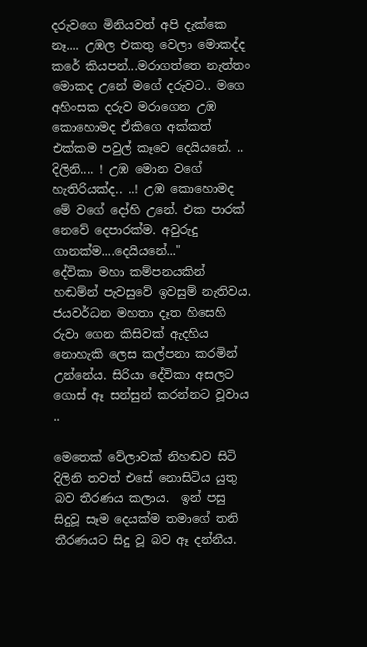දරුවගෙ මිනියවත් අපි දැක්කෙ නෑ.... උඹල එකතු වෙලා මොකද්ද කරේ කියපන්...මරාගත්තෙ නැත්තං මොකද උනේ මගේ දරුවට.. මගෙ අහිංසක දරුව මරාගෙන උඹ කොහොමද ඒකිගෙ අක්කත් එක්කම පවුල් කෑවෙ දෙයියනේ. .. දිලිනි.... ! උඹ මොන වගේ හැතිරියක්ද.. ..! උඹ කොහොමද මේ වගේ දෝහි උනේ. එක පාරක් නෙවේ දෙපාරක්ම. අවුරුදු ගානක්ම....දෙයියනේ..."
දේවිකා මහා කම්පනයකින් හඬම්න් පැවසුවේ ඉවසුම් නැතිවය. ජයවර්ධන මහතා දෑත හිසෙහි රුවා ගෙන කිසිවක් ඇදහිය නොහැකි ලෙස කල්පනා කරමින් උන්නේය. සිරියා දේවිකා අසලට ගොස් ඈ සන්සුන් කරන්නට වූවාය ..

මෙතෙක් වේලාවක් නිහඬව සිටි දිලිනි තවත් එසේ නොසිටිය යුතු බව තීරණය කලාය.  ඉන් පසු සිදුවූ සෑම දෙයක්ම තමාගේ තනි තීරණයට සිදු වූ බව ඈ දන්නීය.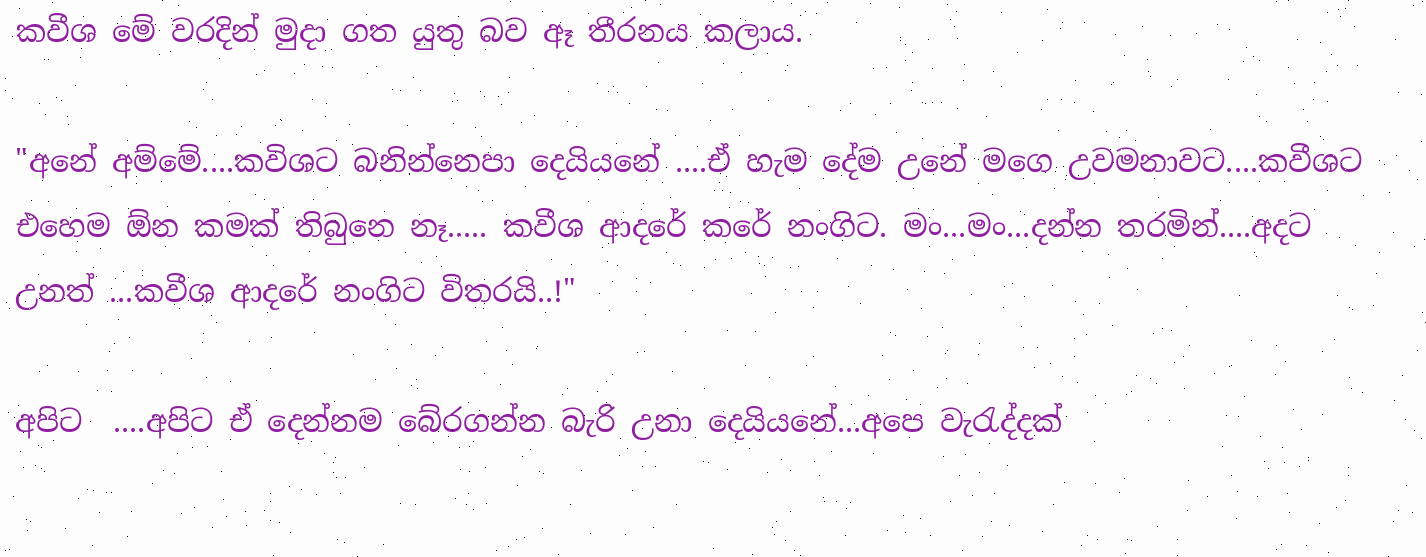කවීශ මේ වරදින් මුදා ගත යුතු බව ඈ තීරනය කලාය.

"අනේ අම්මේ....කවිශට බනින්නෙපා දෙයියනේ ....ඒ හැම දේම උනේ මගෙ උවමනාවට....කවීශට එහෙම ඕන කමක් තිබුනෙ නෑ..... කවීශ ආදරේ කරේ නංගිට. මං...මං...දන්න තරමින්....අදට උනත් ...කවීශ ආදරේ නංගිට විතරයි..!"

අපිට  ....අපිට ඒ දෙන්නම බේරගන්න බැරි උනා දෙයියනේ...අපෙ වැරැද්දක්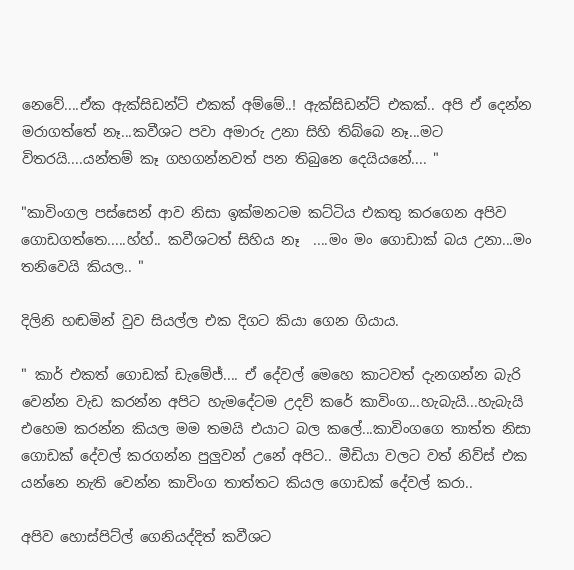නෙවේ....ඒක ඇක්සිඩන්ට් එකක් අම්මේ..! ඇක්සිඩන්ට් එකක්.. අපි ඒ දෙන්න මරාගත්තේ නෑ...කවීශට පවා අමාරු උනා සිහි තිබ්බෙ නෑ...මට විතරයි....යන්තම් කෑ ගහගන්නවත් පන තිබුනෙ දෙයියනේ.... "

"කාවිංගල පස්සෙන් ආව නිසා ඉක්මනටම කට්ටිය එකතු කරගෙන අපිව ගොඩගත්තෙ.....හ්හ්.. කවීශටත් සිහිය නෑ  ....මං මං ගොඩාක් බය උනා...මං තනිවෙයි කියල.. "

දිලිනි හඬමින් වුව සියල්ල එක දිගට කියා ගෙන ගියාය.

" කාර් එකත් ගොඩක් ඩැමේජ්.... ඒ දේවල් මෙහෙ කාටවත් දැනගන්න බැරි වෙන්න වැඩ කරන්න අපිට හැමදේටම උදව් කරේ කාවිංග...හැබැයි...හැබැයි එහෙම කරන්න කියල මම තමයි එයාට බල කලේ...කාවිංගගෙ තාත්ත නිසා ගොඩක් දේවල් කරගන්න පුලුවන් උනේ අපිට.. මීඩියා වලට වත් නිව්ස් එක යන්නෙ නැති වෙන්න කාවිංග තාත්තට කියල ගොඩක් දේවල් කරා..

අපිව හොස්පිට්ල් ගෙනියද්දිත් කවීශට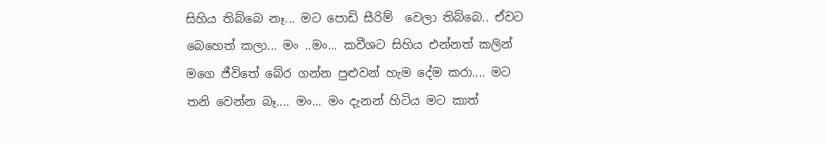සිහිය තිබ්බෙ නෑ... මට පොඩි සීරිම්  වෙලා තිබ්බෙ.. ඒවට බෙහෙත් කලා... මං ..මං... කවීශට සිහිය එන්නත් කලින් මගෙ ජීවිතේ බේර ගන්න පුළුවන් හැම දේම කරා.... මට තනි වෙන්න බෑ.... මං... මං දැනන් හිටිය මට කාත්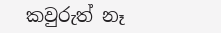කවුරුත් නෑ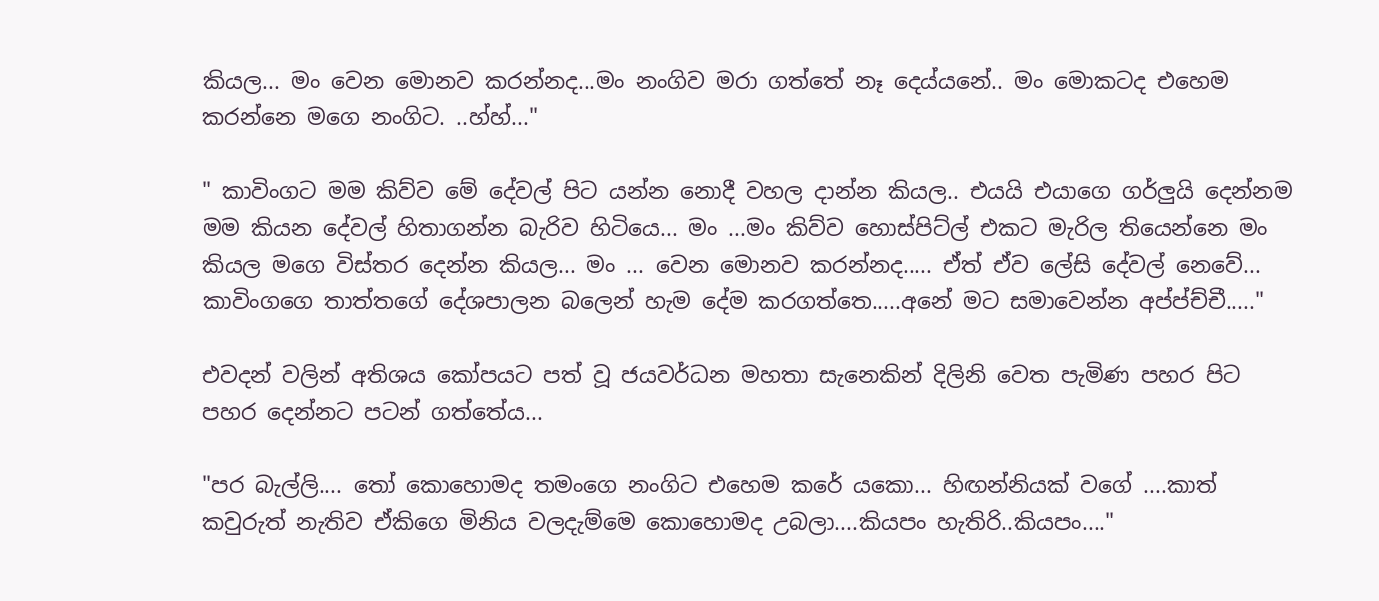කියල... මං වෙන මොනව කරන්නද...මං නංගිව මරා ගත්තේ නෑ දෙය්යනේ.. මං මොකටද එහෙම කරන්නෙ මගෙ නංගිට. ..හ්හ්..."

" කාවිංගට මම කිව්ව මේ දේවල් පිට යන්න නොදී වහල දාන්න කියල.. එයයි එයාගෙ ගර්ලුයි දෙන්නම මම කියන දේවල් හිතාගන්න බැරිව හිටියෙ... මං ...මං කිව්ව හොස්පිට්ල් එකට මැරිල තියෙන්නෙ මං කියල මගෙ විස්තර දෙන්න කියල... මං ... වෙන මොනව කරන්නද..... ඒත් ඒව ලේසි දේවල් නෙවේ... කාවිංගගෙ තාත්තගේ දේශපාලන බලෙන් හැම දේම කරගත්තෙ.....අනේ මට සමාවෙන්න අප්ප්ච්චී....."

එවදන් වලින් අතිශය කෝපයට පත් වූ ජයවර්ධන මහතා සැනෙකින් දිලිනි වෙත පැමිණ පහර පිට පහර දෙන්නට පටන් ගත්තේය...

"පර බැල්ලි.... තෝ කොහොමද තමංගෙ නංගිට එහෙම කරේ යකො... හිඟන්නියක් වගේ ....කාත් කවුරුත් නැතිව ඒකිගෙ මිනිය වලදැම්මෙ කොහොමද උබලා....කියපං හැතිරි..කියපං...."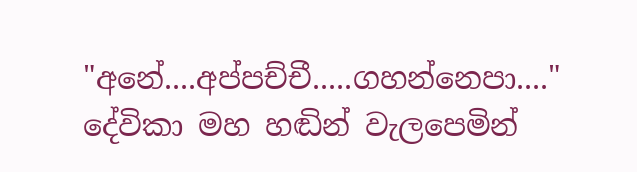"අනේ....අප්පච්චී.....ගහන්නෙපා...."
දේවිකා මහ හඬින් වැලපෙමින්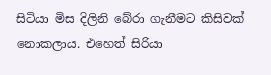සිටියා මිස දිලිනි බේරා ගැනීමට කිසිවක් නොකලාය. එහෙත් සිරියා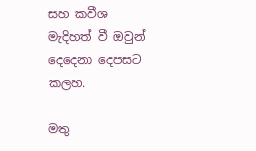සහ කවීශ මැදිහත් වී ඔවුන් දෙදෙනා දෙපසට කලහ.

මතු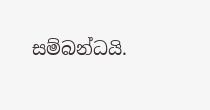සම්බන්ධයි.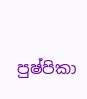පුෂ්පිකා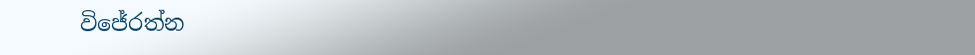විජේරත්න